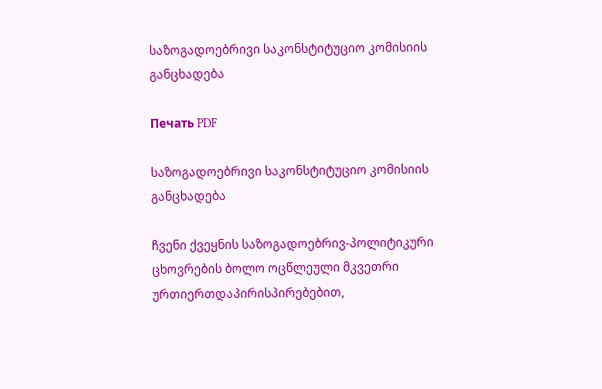საზოგადოებრივი საკონსტიტუციო კომისიის განცხადება

Печать PDF

საზოგადოებრივი საკონსტიტუციო კომისიის განცხადება

ჩვენი ქვეყნის საზოგადოებრივ-პოლიტიკური ცხოვრების ბოლო ოცწლეული მკვეთრი ურთიერთდაპირისპირებებით,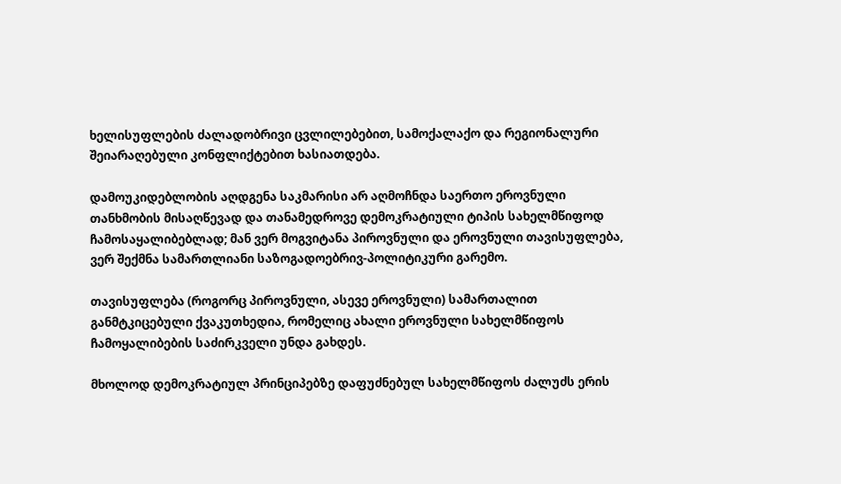ხელისუფლების ძალადობრივი ცვლილებებით, სამოქალაქო და რეგიონალური შეიარაღებული კონფლიქტებით ხასიათდება.

დამოუკიდებლობის აღდგენა საკმარისი არ აღმოჩნდა საერთო ეროვნული თანხმობის მისაღწევად და თანამედროვე დემოკრატიული ტიპის სახელმწიფოდ ჩამოსაყალიბებლად; მან ვერ მოგვიტანა პიროვნული და ეროვნული თავისუფლება, ვერ შექმნა სამართლიანი საზოგადოებრივ-პოლიტიკური გარემო.

თავისუფლება (როგორც პიროვნული, ასევე ეროვნული) სამართალით განმტკიცებული ქვაკუთხედია, რომელიც ახალი ეროვნული სახელმწიფოს ჩამოყალიბების საძირკველი უნდა გახდეს.

მხოლოდ დემოკრატიულ პრინციპებზე დაფუძნებულ სახელმწიფოს ძალუძს ერის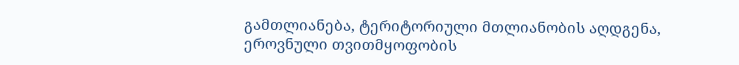გამთლიანება, ტერიტორიული მთლიანობის აღდგენა, ეროვნული თვითმყოფობის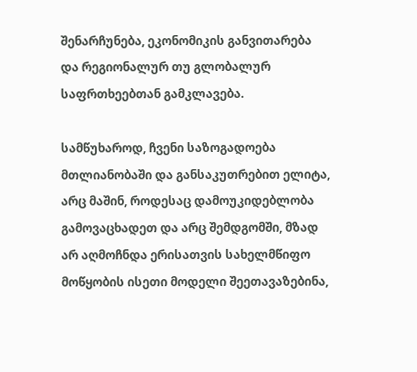შენარჩუნება, ეკონომიკის განვითარება და რეგიონალურ თუ გლობალურ საფრთხეებთან გამკლავება.

სამწუხაროდ, ჩვენი საზოგადოება მთლიანობაში და განსაკუთრებით ელიტა, არც მაშინ, როდესაც დამოუკიდებლობა გამოვაცხადეთ და არც შემდგომში, მზად არ აღმოჩნდა ერისათვის სახელმწიფო მოწყობის ისეთი მოდელი შეეთავაზებინა,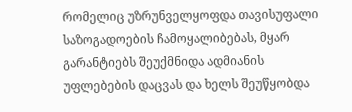რომელიც უზრუნველყოფდა თავისუფალი საზოგადოების ჩამოყალიბებას, მყარ გარანტიებს შეუქმნიდა ადმიანის უფლებების დაცვას და ხელს შეუწყობდა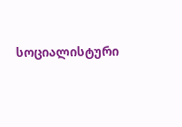სოციალისტური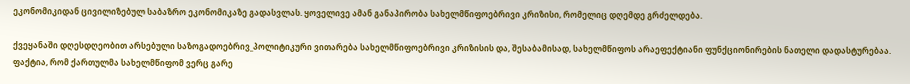ეკონომიკიდან ცივილიზებულ საბაზრო ეკონომიკაზე გადასვლას. ყოველივე ამან განაპირობა სახელმწიფოებრივი კრიზისი, რომელიც დღემდე გრძელდება.

ქვეყანაში დღესდღეობით არსებული საზოგადოებრივ_პოლიტიკური ვითარება სახელმწიფოებრივი კრიზისის და, შესაბამისად, სახელმწიფოს არაეფექტიანი ფუნქციონირების ნათელი დადასტურებაა. ფაქტია, რომ ქართულმა სახელმწიფომ ვერც გარე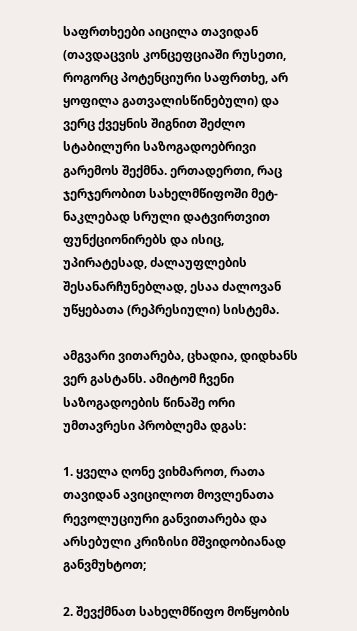საფრთხეები აიცილა თავიდან (თავდაცვის კონცეფციაში რუსეთი, როგორც პოტენციური საფრთხე, არ ყოფილა გათვალისწინებული) და ვერც ქვეყნის შიგნით შეძლო სტაბილური საზოგადოებრივი გარემოს შექმნა. ერთადერთი, რაც ჯერჯერობით სახელმწიფოში მეტ-ნაკლებად სრული დატვირთვით ფუნქციონირებს და ისიც, უპირატესად, ძალაუფლების შესანარჩუნებლად, ესაა ძალოვან უწყებათა (რეპრესიული) სისტემა.

ამგვარი ვითარება, ცხადია, დიდხანს ვერ გასტანს. ამიტომ ჩვენი საზოგადოების წინაშე ორი უმთავრესი პრობლემა დგას:

1. ყველა ღონე ვიხმაროთ, რათა თავიდან ავიცილოთ მოვლენათა რევოლუციური განვითარება და არსებული კრიზისი მშვიდობიანად განვმუხტოთ;

2. შევქმნათ სახელმწიფო მოწყობის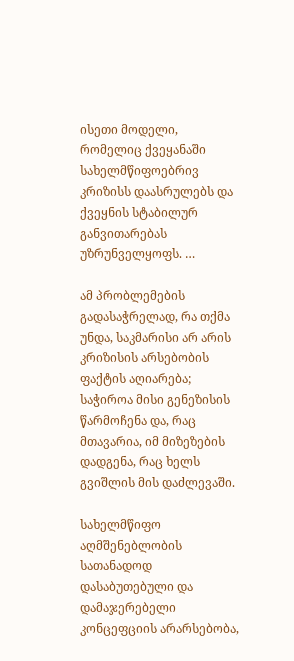ისეთი მოდელი, რომელიც ქვეყანაში სახელმწიფოებრივ კრიზისს დაასრულებს და ქვეყნის სტაბილურ განვითარებას უზრუნველყოფს. …

ამ პრობლემების გადასაჭრელად, რა თქმა უნდა, საკმარისი არ არის კრიზისის არსებობის ფაქტის აღიარება; საჭიროა მისი გენეზისის წარმოჩენა და, რაც მთავარია, იმ მიზეზების დადგენა, რაც ხელს გვიშლის მის დაძლევაში.

სახელმწიფო აღმშენებლობის სათანადოდ დასაბუთებული და დამაჯერებელი კონცეფციის არარსებობა,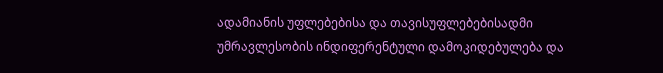ადამიანის უფლებებისა და თავისუფლებებისადმი უმრავლესობის ინდიფერენტული დამოკიდებულება და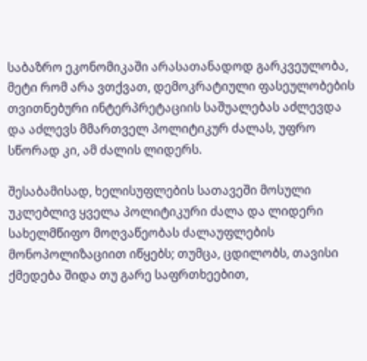საბაზრო ეკონომიკაში არასათანადოდ გარკვეულობა, მეტი რომ არა ვთქვათ, დემოკრატიული ფასეულობების თვითნებური ინტერპრეტაციის საშუალებას აძლევდა და აძლევს მმართველ პოლიტიკურ ძალას, უფრო სწორად კი, ამ ძალის ლიდერს.

შესაბამისად, ხელისუფლების სათავეში მოსული უკლებლივ ყველა პოლიტიკური ძალა და ლიდერი სახელმწიფო მოღვაწეობას ძალაუფლების მონოპოლიზაციით იწყებს; თუმცა, ცდილობს, თავისი ქმედება შიდა თუ გარე საფრთხეებით,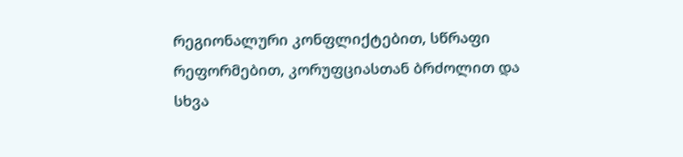რეგიონალური კონფლიქტებით, სწრაფი რეფორმებით, კორუფციასთან ბრძოლით და სხვა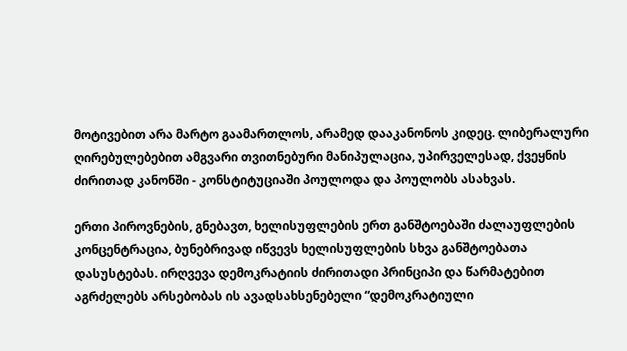მოტივებით არა მარტო გაამართლოს, არამედ დააკანონოს კიდეც. ლიბერალური ღირებულებებით ამგვარი თვითნებური მანიპულაცია, უპირველესად, ქვეყნის ძირითად კანონში - კონსტიტუციაში პოულოდა და პოულობს ასახვას.

ერთი პიროვნების, გნებავთ, ხელისუფლების ერთ განშტოებაში ძალაუფლების კონცენტრაცია, ბუნებრივად იწვევს ხელისუფლების სხვა განშტოებათა დასუსტებას. ირღვევა დემოკრატიის ძირითადი პრინციპი და წარმატებით აგრძელებს არსებობას ის ავადსახსენებელი “დემოკრატიული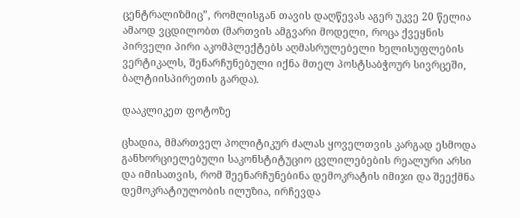ცენტრალიზმიც”, რომლისგან თავის დაღწევას აგერ უკვე 20 წელია ამაოდ ვცდილობთ (მართვის ამგვარი მოდელი, როცა ქვეყნის პირველი პირი აკომპლექტებს აღმასრულებელი ხელისუფლების ვერტიკალს, შენარჩუნებული იქნა მთელ პოსტსაბჭოურ სივრცეში, ბალტიისპირეთის გარდა).

დააკლიკეთ ფოტოზე

ცხადია, მმართველ პოლიტიკურ ძალას ყოველთვის კარგად ესმოდა განხორციელებული საკონსტიტუციო ცვლილებების რეალური არსი და იმისათვის, რომ შეენარჩუნებინა დემოკრატის იმიჯი და შეექმნა დემოკრატიულობის ილუზია, ირჩევდა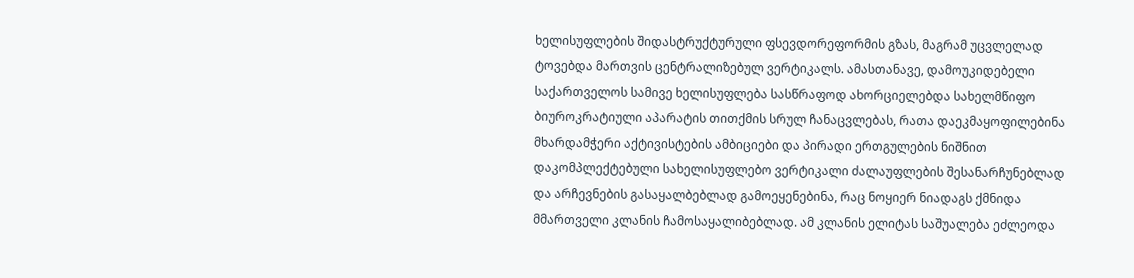ხელისუფლების შიდასტრუქტურული ფსევდორეფორმის გზას, მაგრამ უცვლელად ტოვებდა მართვის ცენტრალიზებულ ვერტიკალს. ამასთანავე, დამოუკიდებელი საქართველოს სამივე ხელისუფლება სასწრაფოდ ახორციელებდა სახელმწიფო ბიუროკრატიული აპარატის თითქმის სრულ ჩანაცვლებას, რათა დაეკმაყოფილებინა მხარდამჭერი აქტივისტების ამბიციები და პირადი ერთგულების ნიშნით დაკომპლექტებული სახელისუფლებო ვერტიკალი ძალაუფლების შესანარჩუნებლად და არჩევნების გასაყალბებლად გამოეყენებინა, რაც ნოყიერ ნიადაგს ქმნიდა მმართველი კლანის ჩამოსაყალიბებლად. ამ კლანის ელიტას საშუალება ეძლეოდა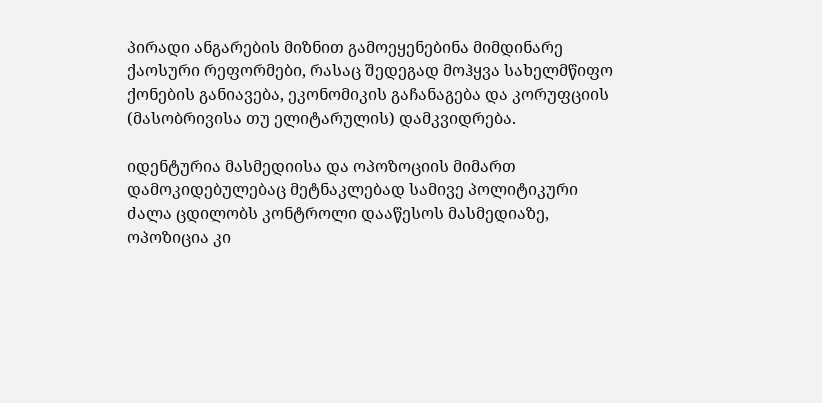პირადი ანგარების მიზნით გამოეყენებინა მიმდინარე ქაოსური რეფორმები, რასაც შედეგად მოჰყვა სახელმწიფო ქონების განიავება, ეკონომიკის გაჩანაგება და კორუფციის (მასობრივისა თუ ელიტარულის) დამკვიდრება.

იდენტურია მასმედიისა და ოპოზოციის მიმართ დამოკიდებულებაც მეტნაკლებად სამივე პოლიტიკური ძალა ცდილობს კონტროლი დააწესოს მასმედიაზე, ოპოზიცია კი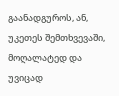გაანადგუროს, ან, უკეთეს შემთხვევაში, მოღალატედ და უვიცად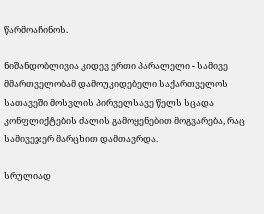წარმოაჩინოს.

ნიშანდობლივია კიდევ ერთი პარალელი - სამივე მმართველობამ დამოუკიდებელი საქართველოს სათავეში მოსვლის პირველსავე წელს სცადა კონფლიქტების ძალის გამოყენებით მოგვარება, რაც სამივეჯერ მარცხით დამთავრდა.

სრულიად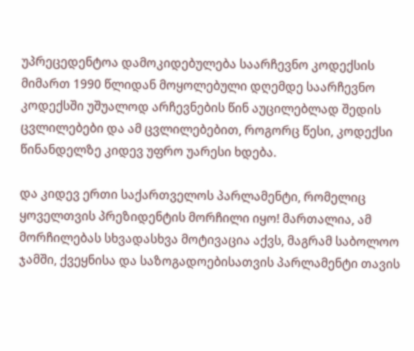უპრეცედენტოა დამოკიდებულება საარჩევნო კოდექსის მიმართ 1990 წლიდან მოყოლებული დღემდე საარჩევნო კოდექსში უშუალოდ არჩევნების წინ აუცილებლად შედის ცვლილებები და ამ ცვლილებებით, როგორც წესი, კოდექსი წინანდელზე კიდევ უფრო უარესი ხდება.

და კიდევ ერთი საქართველოს პარლამენტი, რომელიც ყოველთვის პრეზიდენტის მორჩილი იყო! მართალია, ამ მორჩილებას სხვადასხვა მოტივაცია აქვს, მაგრამ საბოლოო ჯამში, ქვეყნისა და საზოგადოებისათვის პარლამენტი თავის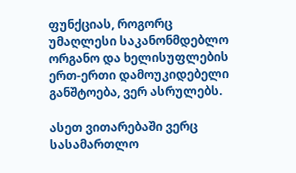ფუნქციას, როგორც უმაღლესი საკანონმდებლო ორგანო და ხელისუფლების ერთ-ერთი დამოუკიდებელი განშტოება, ვერ ასრულებს.

ასეთ ვითარებაში ვერც სასამართლო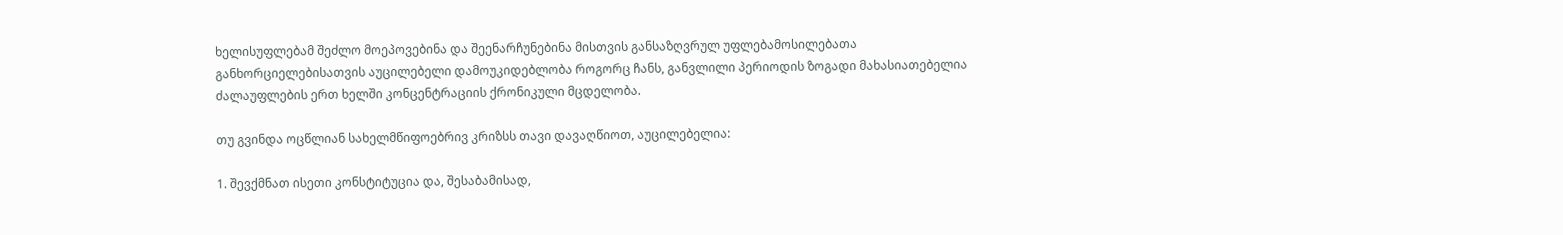ხელისუფლებამ შეძლო მოეპოვებინა და შეენარჩუნებინა მისთვის განსაზღვრულ უფლებამოსილებათა განხორციელებისათვის აუცილებელი დამოუკიდებლობა როგორც ჩანს, განვლილი პერიოდის ზოგადი მახასიათებელია ძალაუფლების ერთ ხელში კონცენტრაციის ქრონიკული მცდელობა.

თუ გვინდა ოცწლიან სახელმწიფოებრივ კრიზსს თავი დავაღწიოთ, აუცილებელია:

1. შევქმნათ ისეთი კონსტიტუცია და, შესაბამისად,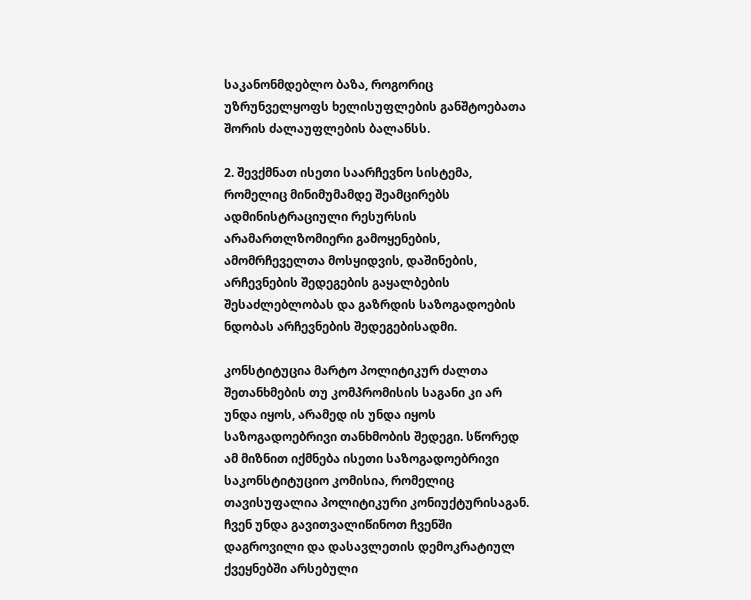საკანონმდებლო ბაზა, როგორიც უზრუნველყოფს ხელისუფლების განშტოებათა შორის ძალაუფლების ბალანსს.

2. შევქმნათ ისეთი საარჩევნო სისტემა, რომელიც მინიმუმამდე შეამცირებს ადმინისტრაციული რესურსის არამართლზომიერი გამოყენების, ამომრჩეველთა მოსყიდვის, დაშინების, არჩევნების შედეგების გაყალბების შესაძლებლობას და გაზრდის საზოგადოების ნდობას არჩევნების შედეგებისადმი.

კონსტიტუცია მარტო პოლიტიკურ ძალთა შეთანხმების თუ კომპრომისის საგანი კი არ უნდა იყოს, არამედ ის უნდა იყოს საზოგადოებრივი თანხმობის შედეგი. სწორედ ამ მიზნით იქმნება ისეთი საზოგადოებრივი საკონსტიტუციო კომისია, რომელიც თავისუფალია პოლიტიკური კონიუქტურისაგან. ჩვენ უნდა გავითვალიწინოთ ჩვენში დაგროვილი და დასავლეთის დემოკრატიულ ქვეყნებში არსებული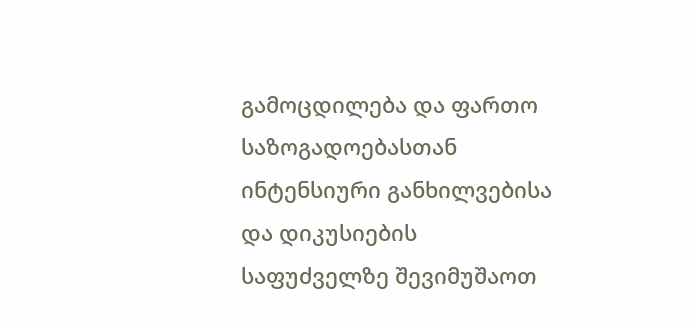გამოცდილება და ფართო საზოგადოებასთან ინტენსიური განხილვებისა და დიკუსიების საფუძველზე შევიმუშაოთ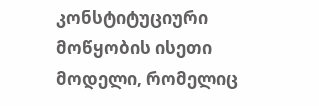კონსტიტუციური მოწყობის ისეთი მოდელი, რომელიც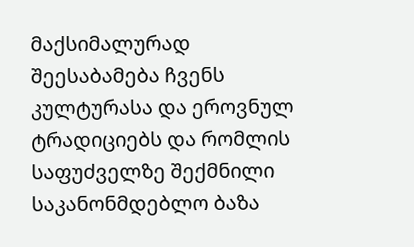მაქსიმალურად შეესაბამება ჩვენს კულტურასა და ეროვნულ ტრადიციებს და რომლის საფუძველზე შექმნილი საკანონმდებლო ბაზა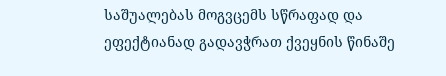საშუალებას მოგვცემს სწრაფად და ეფექტიანად გადავჭრათ ქვეყნის წინაშე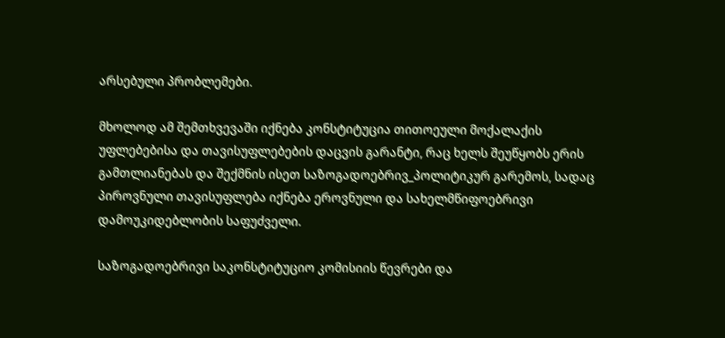არსებული პრობლემები.

მხოლოდ ამ შემთხვევაში იქნება კონსტიტუცია თითოეული მოქალაქის უფლებებისა და თავისუფლებების დაცვის გარანტი, რაც ხელს შეუწყობს ერის გამთლიანებას და შექმნის ისეთ საზოგადოებრივ_პოლიტიკურ გარემოს, სადაც პიროვნული თავისუფლება იქნება ეროვნული და სახელმწიფოებრივი დამოუკიდებლობის საფუძველი.

საზოგადოებრივი საკონსტიტუციო კომისიის წევრები და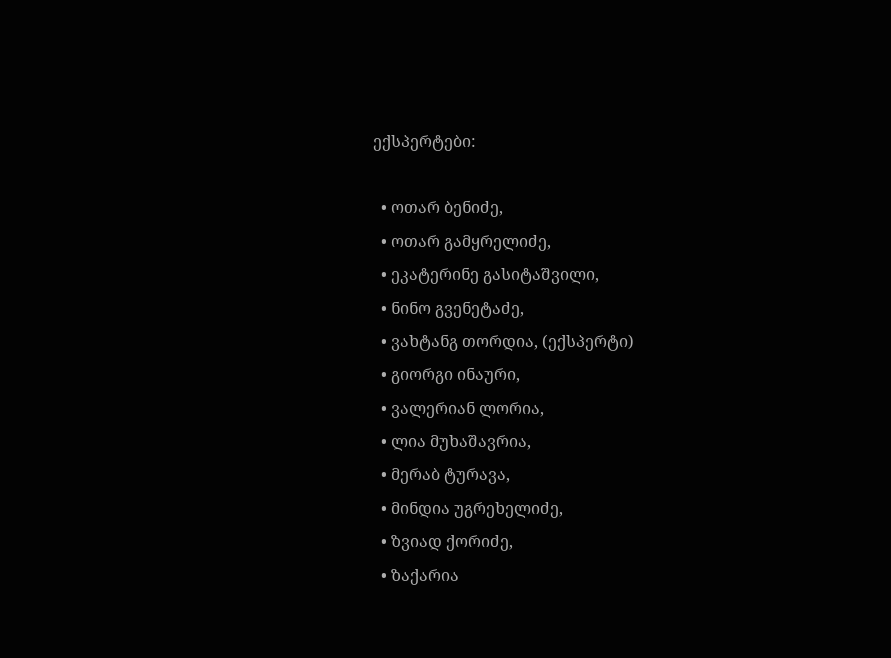ექსპერტები:

  • ოთარ ბენიძე,
  • ოთარ გამყრელიძე,
  • ეკატერინე გასიტაშვილი,
  • ნინო გვენეტაძე,
  • ვახტანგ თორდია, (ექსპერტი)
  • გიორგი ინაური,
  • ვალერიან ლორია,
  • ლია მუხაშავრია,
  • მერაბ ტურავა,
  • მინდია უგრეხელიძე,
  • ზვიად ქორიძე,
  • ზაქარია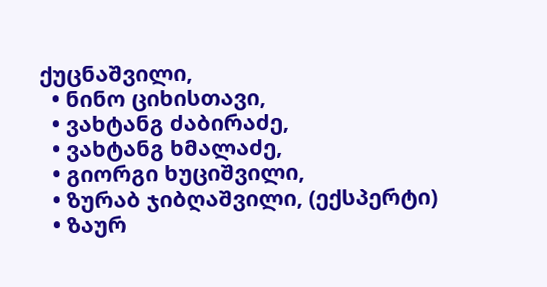ქუცნაშვილი,
  • ნინო ციხისთავი,
  • ვახტანგ ძაბირაძე,
  • ვახტანგ ხმალაძე,
  • გიორგი ხუციშვილი,
  • ზურაბ ჯიბღაშვილი, (ექსპერტი)
  • ზაურ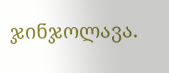ჯინჯოლავა.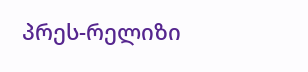პრეს-რელიზი